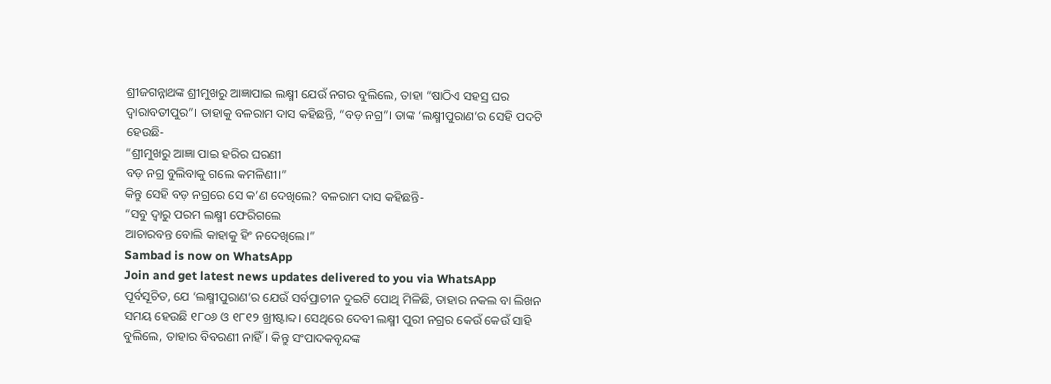ଶ୍ରୀଜଗନ୍ନାଥଙ୍କ ଶ୍ରୀମୁଖରୁ ଆଜ୍ଞାପାଇ ଲକ୍ଷ୍ମୀ ଯେଉଁ ନଗର ବୁଲିଲେ, ତାହା “ଷାଠିଏ ସହସ୍ର ଘର ଦ୍ୱାରାବତୀପୁର”। ତାହାକୁ ବଳରାମ ଦାସ କହିଛନ୍ତି, “ବଡ଼ ନଗ୍ର”। ତାଙ୍କ ‘ଲକ୍ଷ୍ମୀପୁରାଣ’ର ସେହି ପଦଟି ହେଉଛି-
“ଶ୍ରୀମୁଖରୁ ଆଜ୍ଞା ପାଇ ହରିର ଘରଣୀ
ବଡ଼ ନଗ୍ର ବୁଲିବାକୁ ଗଲେ କମଳିଣୀ।”
କିନ୍ତୁ ସେହି ବଡ଼ ନଗ୍ରରେ ସେ କ’ଣ ଦେଖିଲେ? ବଳରାମ ଦାସ କହିଛନ୍ତି-
“ସବୁ ଦ୍ୱାରୁ ପରମ ଲକ୍ଷ୍ମୀ ଫେରିଗଲେ
ଆଚାରବନ୍ତ ବୋଲି କାହାକୁ ହିଂ ନଦେଖିଲେ।”
Sambad is now on WhatsApp
Join and get latest news updates delivered to you via WhatsApp
ପୂର୍ବସୂଚିତ, ଯେ ‘ଲକ୍ଷ୍ମୀପୁରାଣ’ର ଯେଉଁ ସର୍ବପ୍ରାଚୀନ ଦୁଇଟି ପୋଥି ମିଳିଛି, ତାହାର ନକଲ ବା ଲିଖନ ସମୟ ହେଉଛି ୧୮୦୬ ଓ ୧୮୧୨ ଖ୍ରୀଷ୍ଟାବ୍ଦ। ସେଥିରେ ଦେବୀ ଲକ୍ଷ୍ମୀ ପୁରୀ ନଗ୍ରର କେଉଁ କେଉଁ ସାହି ବୁଲିଲେ, ତାହାର ବିବରଣୀ ନାହିଁ। କିନ୍ତୁ ସଂପାଦକବୃନ୍ଦଙ୍କ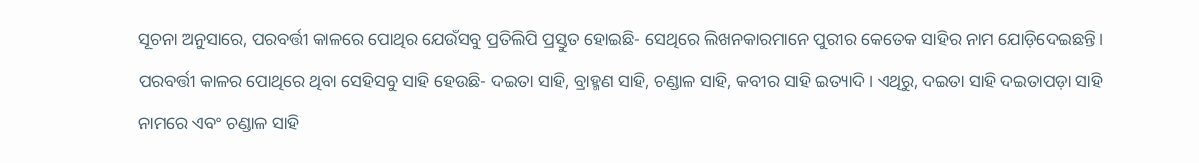ସୂଚନା ଅନୁସାରେ, ପରବର୍ତ୍ତୀ କାଳରେ ପୋଥିର ଯେଉଁସବୁ ପ୍ରତିଲିପି ପ୍ରସ୍ତୁତ ହୋଇଛି- ସେଥିରେ ଲିଖନକାରମାନେ ପୁରୀର କେତେକ ସାହିର ନାମ ଯୋଡ଼ିଦେଇଛନ୍ତି। ପରବର୍ତ୍ତୀ କାଳର ପୋଥିରେ ଥିବା ସେହିସବୁ ସାହି ହେଉଛି- ଦଇତା ସାହି, ବ୍ରାହ୍ମଣ ସାହି, ଚଣ୍ଡାଳ ସାହି, କବୀର ସାହି ଇତ୍ୟାଦି। ଏଥିରୁ, ଦଇତା ସାହି ଦଇତାପଡ଼ା ସାହି ନାମରେ ଏବଂ ଚଣ୍ଡାଳ ସାହି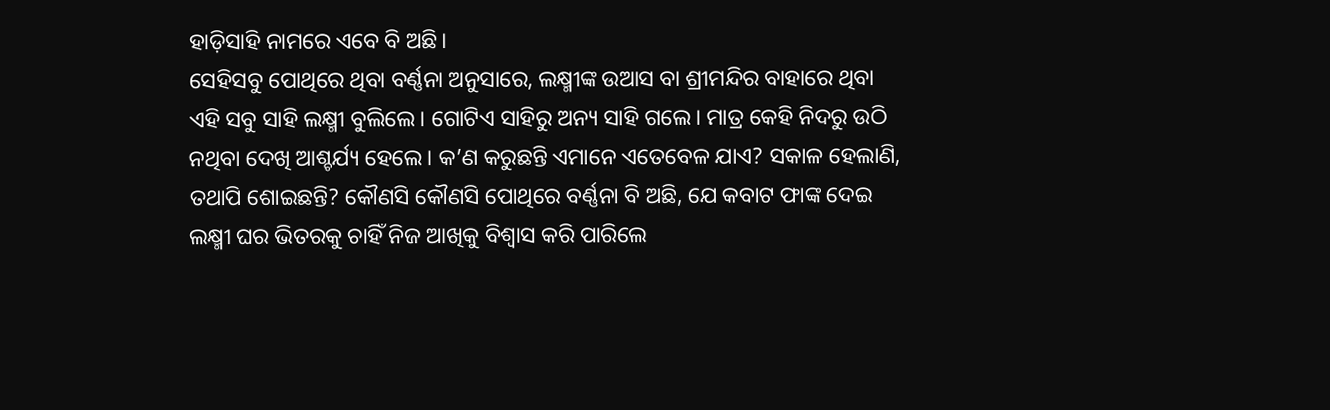ହାଡ଼ିସାହି ନାମରେ ଏବେ ବି ଅଛି।
ସେହିସବୁ ପୋଥିରେ ଥିବା ବର୍ଣ୍ଣନା ଅନୁସାରେ, ଲକ୍ଷ୍ମୀଙ୍କ ଉଆସ ବା ଶ୍ରୀମନ୍ଦିର ବାହାରେ ଥିବା ଏହି ସବୁ ସାହି ଲକ୍ଷ୍ମୀ ବୁଲିଲେ। ଗୋଟିଏ ସାହିରୁ ଅନ୍ୟ ସାହି ଗଲେ। ମାତ୍ର କେହି ନିଦରୁ ଉଠି ନଥିବା ଦେଖି ଆଶ୍ଚର୍ଯ୍ୟ ହେଲେ। କ’ଣ କରୁଛନ୍ତି ଏମାନେ ଏତେବେଳ ଯାଏ? ସକାଳ ହେଲାଣି, ତଥାପି ଶୋଇଛନ୍ତି? କୌଣସି କୌଣସି ପୋଥିରେ ବର୍ଣ୍ଣନା ବି ଅଛି, ଯେ କବାଟ ଫାଙ୍କ ଦେଇ ଲକ୍ଷ୍ମୀ ଘର ଭିତରକୁ ଚାହିଁ ନିଜ ଆଖିକୁ ବିଶ୍ୱାସ କରି ପାରିଲେ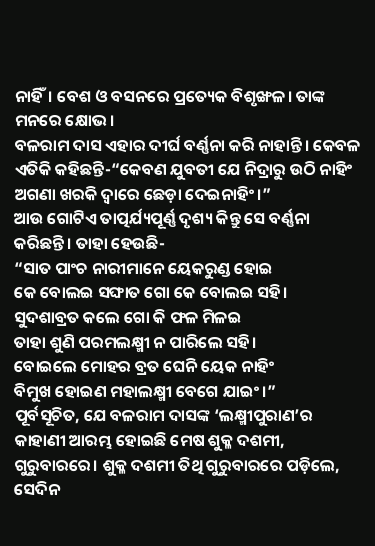ନାହିଁ। ବେଶ ଓ ବସନରେ ପ୍ରତ୍ୟେକ ବିଶୃଙ୍ଖଳ। ତାଙ୍କ ମନରେ କ୍ଷୋଭ।
ବଳରାମ ଦାସ ଏହାର ଦୀର୍ଘ ବର୍ଣ୍ଣନା କରି ନାହାନ୍ତି। କେବଳ ଏତିକି କହିଛନ୍ତି-“କେବଣ ଯୁବତୀ ଯେ ନିଦ୍ରାରୁ ଉଠି ନାହିଂ
ଅଗଣା ଖରକି ଦ୍ୱାରେ ଛେଡ଼ା ଦେଇନାହିଂ।”
ଆଉ ଗୋଟିଏ ତାତ୍ପର୍ଯ୍ୟପୂର୍ଣ୍ଣ ଦୃଶ୍ୟ କିନ୍ତୁ ସେ ବର୍ଣ୍ଣନା କରିଛନ୍ତି। ତାହା ହେଉଛି-
“ସାତ ପାଂଚ ନାରୀମାନେ ୟେକରୁଣ୍ଡ ହୋଇ
କେ ବୋଲଇ ସଙ୍ଘାତ ଗୋ କେ ବୋଲଇ ସହି।
ସୁଦଶାବ୍ରତ କଲେ ଗୋ କି ଫଳ ମିଳଇ
ତାହା ଶୁଣି ପରମଲକ୍ଷ୍ମୀ ନ ପାରିଲେ ସହି।
ବୋଇଲେ ମୋହର ବ୍ରତ ଘେନି ୟେକ ନାହିଂ
ବିମୁଖ ହୋଇଣ ମହାଲକ୍ଷ୍ମୀ ବେଗେ ଯାଇଂ।”
ପୂର୍ବସୂଚିତ, ଯେ ବଳରାମ ଦାସଙ୍କ ‘ଲକ୍ଷ୍ମୀପୁରାଣ’ର କାହାଣୀ ଆରମ୍ଭ ହୋଇଛି ମେଷ ଶୁକ୍ଳ ଦଶମୀ, ଗୁରୁବାରରେ। ଶୁକ୍ଳ ଦଶମୀ ତିଥି ଗୁରୁବାରରେ ପଡ଼ିଲେ, ସେଦିନ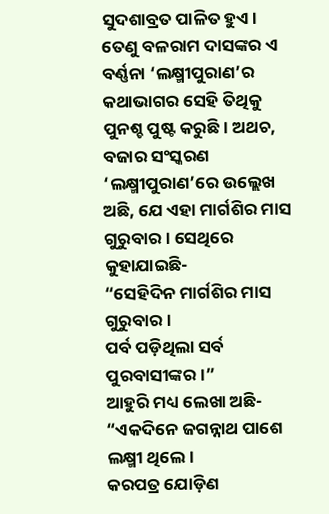ସୁଦଶାବ୍ରତ ପାଳିତ ହୁଏ। ତେଣୁ ବଳରାମ ଦାସଙ୍କର ଏ ବର୍ଣ୍ଣନା ‘ଲକ୍ଷ୍ମୀପୁରାଣ’ର କଥାଭାଗର ସେହି ତିଥିକୁ ପୁନଶ୍ଚ ପୁଷ୍ଟ କରୁଛି। ଅଥଚ, ବଜାର ସଂସ୍କରଣ ‘ଲକ୍ଷ୍ମୀପୁରାଣ’ରେ ଉଲ୍ଲେଖ ଅଛି, ଯେ ଏହା ମାର୍ଗଶିର ମାସ ଗୁରୁବାର। ସେଥିରେ କୁହାଯାଇଛି-
“ସେହିଦିନ ମାର୍ଗଶିର ମାସ ଗୁରୁବାର।
ପର୍ବ ପଡ଼ିଥିଲା ସର୍ବ ପୁରବାସୀଙ୍କର।”
ଆହୁରି ମଧ୍ୟ ଲେଖା ଅଛି-
“ଏକଦିନେ ଜଗନ୍ନାଥ ପାଶେ ଲକ୍ଷ୍ମୀ ଥିଲେ।
କରପତ୍ର ଯୋଡ଼ିଣ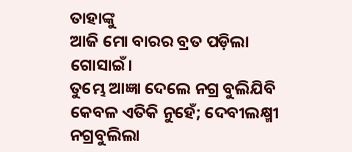ତାହାଙ୍କୁ
ଆଜି ମୋ ବାରର ବ୍ରତ ପଡ଼ିଲା ଗୋସାଇଁ।
ତୁମ୍ଭେ ଆଜ୍ଞା ଦେଲେ ନଗ୍ର ବୁଲିଯିବି
କେବଳ ଏତିକି ନୁହେଁ; ଦେବୀଲକ୍ଷ୍ମୀ ନଗ୍ରବୁଲିଲା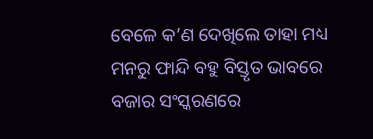ବେଳେ କ’ଣ ଦେଖିଲେ ତାହା ମଧ୍ୟ ମନରୁ ଫାନ୍ଦି ବହୁ ବିସ୍ତୃତ ଭାବରେ ବଜାର ସଂସ୍କରଣରେ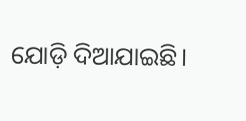ଯୋଡ଼ି ଦିଆଯାଇଛି।